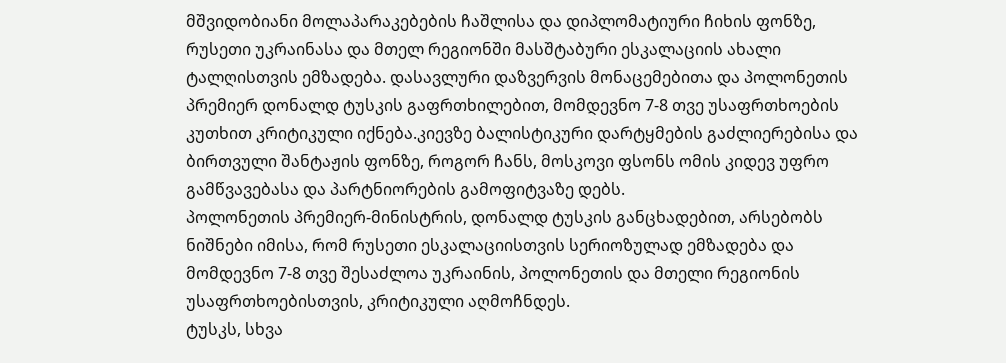მშვიდობიანი მოლაპარაკებების ჩაშლისა და დიპლომატიური ჩიხის ფონზე, რუსეთი უკრაინასა და მთელ რეგიონში მასშტაბური ესკალაციის ახალი ტალღისთვის ემზადება. დასავლური დაზვერვის მონაცემებითა და პოლონეთის პრემიერ დონალდ ტუსკის გაფრთხილებით, მომდევნო 7-8 თვე უსაფრთხოების კუთხით კრიტიკული იქნება.კიევზე ბალისტიკური დარტყმების გაძლიერებისა და ბირთვული შანტაჟის ფონზე, როგორ ჩანს, მოსკოვი ფსონს ომის კიდევ უფრო გამწვავებასა და პარტნიორების გამოფიტვაზე დებს.
პოლონეთის პრემიერ-მინისტრის, დონალდ ტუსკის განცხადებით, არსებობს ნიშნები იმისა, რომ რუსეთი ესკალაციისთვის სერიოზულად ემზადება და მომდევნო 7-8 თვე შესაძლოა უკრაინის, პოლონეთის და მთელი რეგიონის უსაფრთხოებისთვის, კრიტიკული აღმოჩნდეს.
ტუსკს, სხვა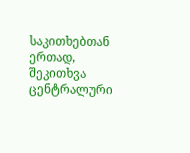საკითხებთან ერთად, შეკითხვა ცენტრალური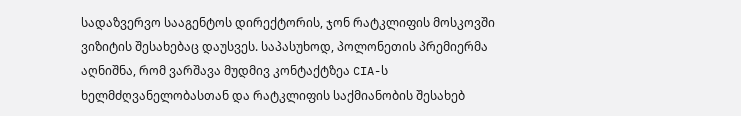სადაზვერვო სააგენტოს დირექტორის, ჯონ რატკლიფის მოსკოვში ვიზიტის შესახებაც დაუსვეს. საპასუხოდ, პოლონეთის პრემიერმა აღნიშნა, რომ ვარშავა მუდმივ კონტაქტზეა CIA-ს ხელმძღვანელობასთან და რატკლიფის საქმიანობის შესახებ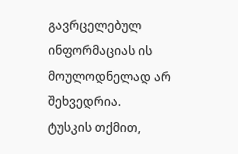გავრცელებულ ინფორმაციას ის მოულოდნელად არ შეხვედრია.
ტუსკის თქმით,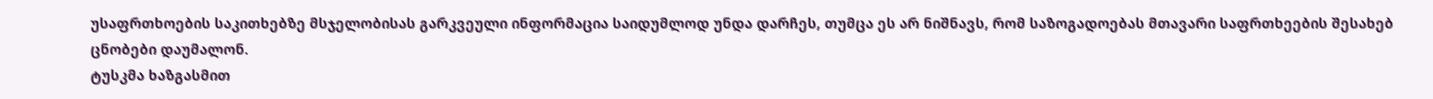უსაფრთხოების საკითხებზე მსჯელობისას გარკვეული ინფორმაცია საიდუმლოდ უნდა დარჩეს, თუმცა ეს არ ნიშნავს, რომ საზოგადოებას მთავარი საფრთხეების შესახებ ცნობები დაუმალონ.
ტუსკმა ხაზგასმით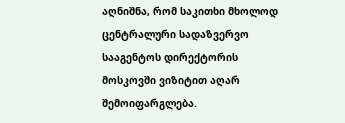აღნიშნა, რომ საკითხი მხოლოდ ცენტრალური სადაზვერვო სააგენტოს დირექტორის მოსკოვში ვიზიტით აღარ შემოიფარგლება.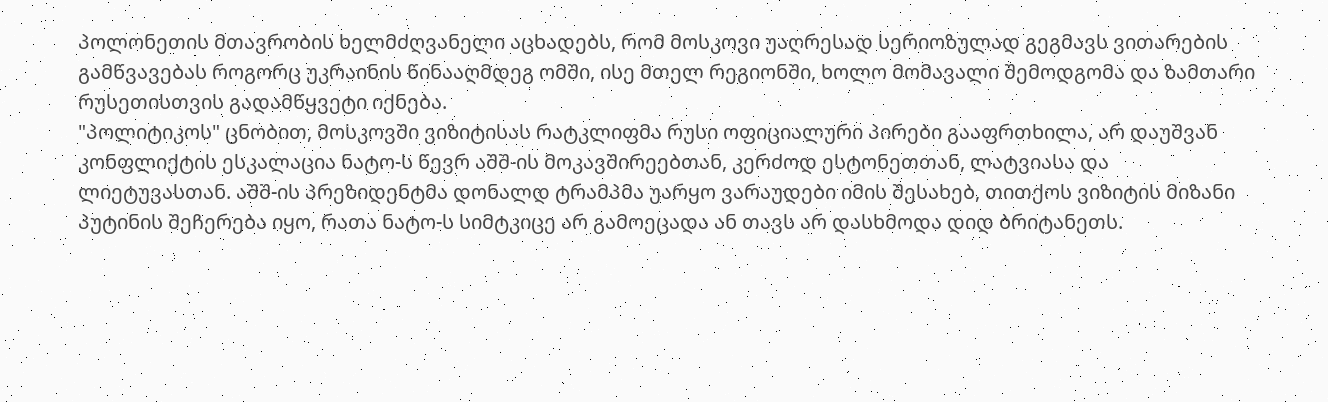პოლონეთის მთავრობის ხელმძღვანელი აცხადებს, რომ მოსკოვი უაღრესად სერიოზულად გეგმავს ვითარების გამწვავებას როგორც უკრაინის წინააღმდეგ ომში, ისე მთელ რეგიონში, ხოლო მომავალი შემოდგომა და ზამთარი რუსეთისთვის გადამწყვეტი იქნება.
"პოლიტიკოს" ცნობით, მოსკოვში ვიზიტისას რატკლიფმა რუსი ოფიციალური პირები გააფრთხილა, არ დაუშვან კონფლიქტის ესკალაცია ნატო-ს წევრ აშშ-ის მოკავშირეებთან, კერძოდ ესტონეთთან, ლატვიასა და ლიეტუვასთან. აშშ-ის პრეზიდენტმა დონალდ ტრამპმა უარყო ვარაუდები იმის შესახებ, თითქოს ვიზიტის მიზანი პუტინის შეჩერება იყო, რათა ნატო-ს სიმტკიცე არ გამოეცადა ან თავს არ დასხმოდა დიდ ბრიტანეთს.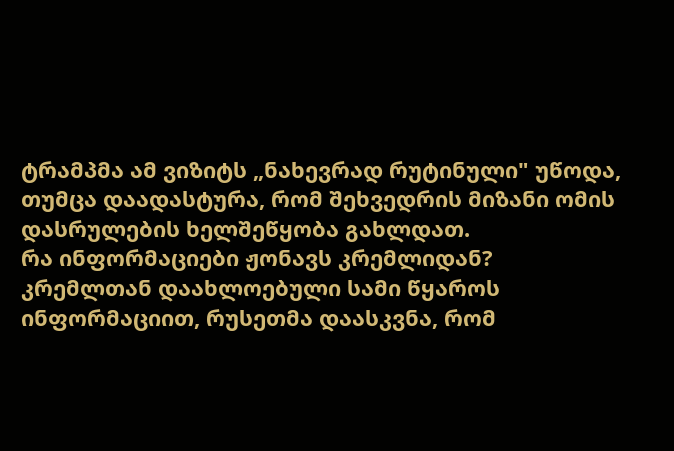ტრამპმა ამ ვიზიტს „ნახევრად რუტინული" უწოდა, თუმცა დაადასტურა, რომ შეხვედრის მიზანი ომის დასრულების ხელშეწყობა გახლდათ.
რა ინფორმაციები ჟონავს კრემლიდან?
კრემლთან დაახლოებული სამი წყაროს ინფორმაციით, რუსეთმა დაასკვნა, რომ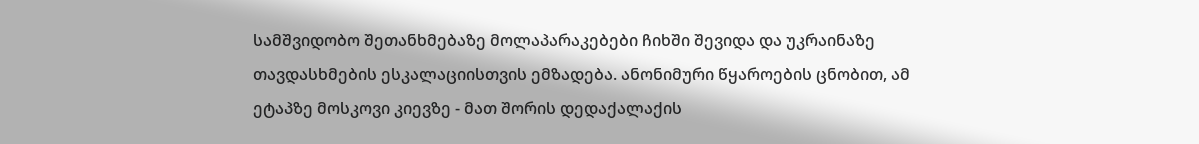სამშვიდობო შეთანხმებაზე მოლაპარაკებები ჩიხში შევიდა და უკრაინაზე თავდასხმების ესკალაციისთვის ემზადება. ანონიმური წყაროების ცნობით, ამ ეტაპზე მოსკოვი კიევზე - მათ შორის დედაქალაქის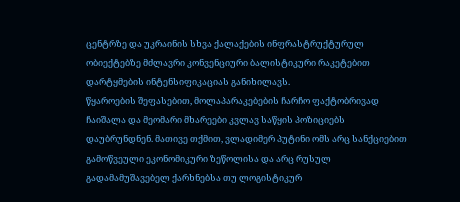ცენტრზე და უკრაინის სხვა ქალაქების ინფრასტრუქტურულ ობიექტებზე მძლავრი კონვენციური ბალისტიკური რაკეტებით დარტყმების ინტენსიფიკაციას განიხილავს.
წყაროების შეფასებით, მოლაპარაკებების ჩარჩო ფაქტობრივად ჩაიშალა და მეომარი მხარეები კვლავ საწყის პოზიციებს დაუბრუნდნენ. მათივე თქმით, ვლადიმერ პუტინი ომს არც სანქციებით გამოწვეული ეკონომიკური ზეწოლისა და არც რუსულ გადამამუშავებელ ქარხნებსა თუ ლოგისტიკურ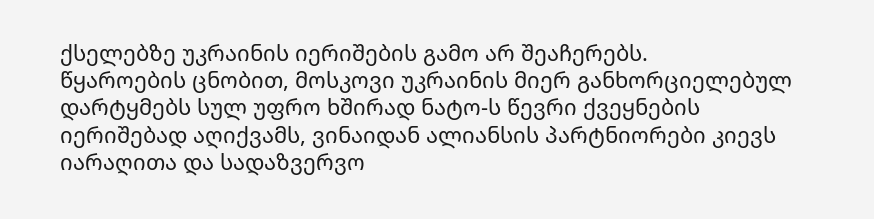ქსელებზე უკრაინის იერიშების გამო არ შეაჩერებს.
წყაროების ცნობით, მოსკოვი უკრაინის მიერ განხორციელებულ დარტყმებს სულ უფრო ხშირად ნატო-ს წევრი ქვეყნების იერიშებად აღიქვამს, ვინაიდან ალიანსის პარტნიორები კიევს იარაღითა და სადაზვერვო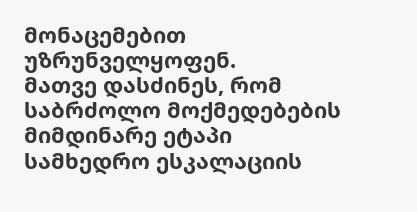მონაცემებით უზრუნველყოფენ.
მათვე დასძინეს, რომ საბრძოლო მოქმედებების მიმდინარე ეტაპი სამხედრო ესკალაციის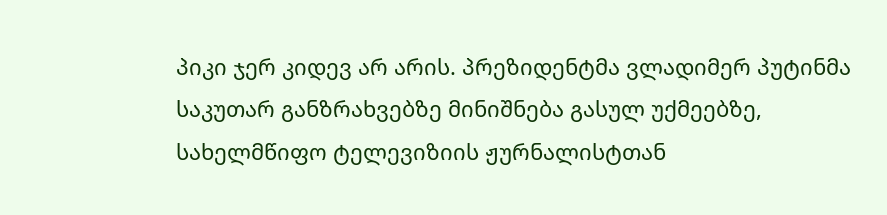პიკი ჯერ კიდევ არ არის. პრეზიდენტმა ვლადიმერ პუტინმა საკუთარ განზრახვებზე მინიშნება გასულ უქმეებზე, სახელმწიფო ტელევიზიის ჟურნალისტთან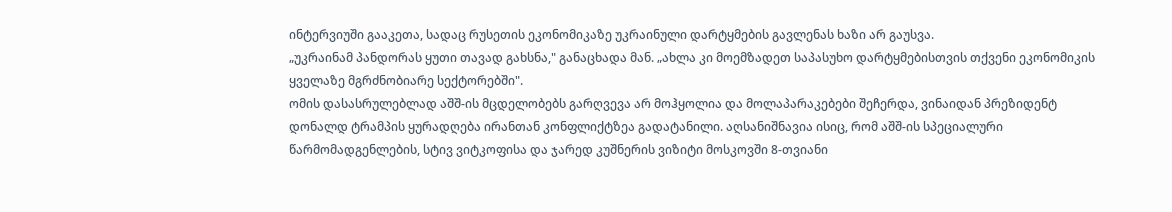ინტერვიუში გააკეთა, სადაც რუსეთის ეკონომიკაზე უკრაინული დარტყმების გავლენას ხაზი არ გაუსვა.
„უკრაინამ პანდორას ყუთი თავად გახსნა," განაცხადა მან. „ახლა კი მოემზადეთ საპასუხო დარტყმებისთვის თქვენი ეკონომიკის ყველაზე მგრძნობიარე სექტორებში".
ომის დასასრულებლად აშშ-ის მცდელობებს გარღვევა არ მოჰყოლია და მოლაპარაკებები შეჩერდა, ვინაიდან პრეზიდენტ დონალდ ტრამპის ყურადღება ირანთან კონფლიქტზეა გადატანილი. აღსანიშნავია ისიც, რომ აშშ-ის სპეციალური წარმომადგენლების, სტივ ვიტკოფისა და ჯარედ კუშნერის ვიზიტი მოსკოვში 8-თვიანი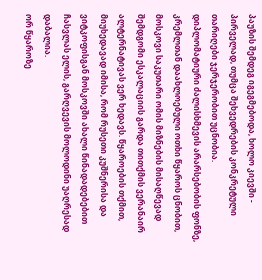პაუზის შემდეგ იგეგმებოდა, ხოლო კიევში - პირველად, თუმცა შეხვედრების კონკრეტული თარიღები ჯერჯერობით უცნობია.
დიპლომატიური ძალისხმევის არარსებობის ფონზე, კრემლთან დაახლოებული ოთხი წყაროს ცნობით, მოსკოვი საკუთარი ომის მიზნების მისაღწევად შემდგომი ესკალაციის გარდა თითქმის ვერანაირ ალტერნატივას ვერ ხედავს. წყაროების თქმით, მიუხედავად იმისა, რომ რუსეთი კუშნერისა და ვიტკოფისგან მოსკოვში ახალი წინადადებებით ჩასვლას ელის, გარღვევის მოლოდინი უაღრესად დაბალია.
ორ წყაროზე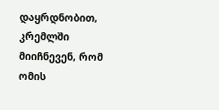დაყრდნობით, კრემლში მიიჩნევენ, რომ ომის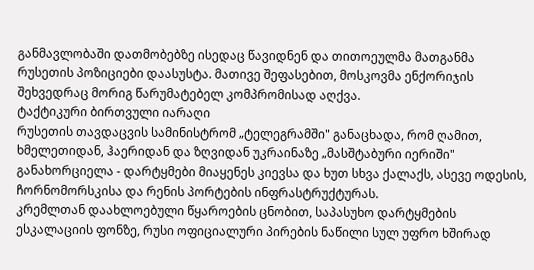განმავლობაში დათმობებზე ისედაც წავიდნენ და თითოეულმა მათგანმა რუსეთის პოზიციები დაასუსტა. მათივე შეფასებით, მოსკოვმა ენქორიჯის შეხვედრაც მორიგ წარუმატებელ კომპრომისად აღქვა.
ტაქტიკური ბირთვული იარაღი
რუსეთის თავდაცვის სამინისტრომ „ტელეგრამში" განაცხადა, რომ ღამით, ხმელეთიდან, ჰაერიდან და ზღვიდან უკრაინაზე „მასშტაბური იერიში" განახორციელა - დარტყმები მიაყენეს კიევსა და ხუთ სხვა ქალაქს, ასევე ოდესის, ჩორნომორსკისა და რენის პორტების ინფრასტრუქტურას.
კრემლთან დაახლოებული წყაროების ცნობით, საპასუხო დარტყმების ესკალაციის ფონზე, რუსი ოფიციალური პირების ნაწილი სულ უფრო ხშირად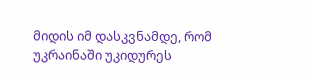მიდის იმ დასკვნამდე, რომ უკრაინაში უკიდურეს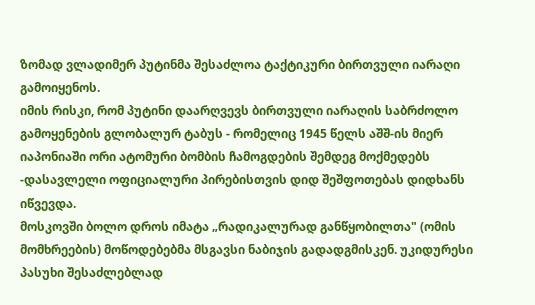ზომად ვლადიმერ პუტინმა შესაძლოა ტაქტიკური ბირთვული იარაღი გამოიყენოს.
იმის რისკი, რომ პუტინი დაარღვევს ბირთვული იარაღის საბრძოლო გამოყენების გლობალურ ტაბუს - რომელიც 1945 წელს აშშ-ის მიერ იაპონიაში ორი ატომური ბომბის ჩამოგდების შემდეგ მოქმედებს -დასავლელი ოფიციალური პირებისთვის დიდ შეშფოთებას დიდხანს იწვევდა.
მოსკოვში ბოლო დროს იმატა „რადიკალურად განწყობილთა" (ომის მომხრეების) მოწოდებებმა მსგავსი ნაბიჯის გადადგმისკენ. უკიდურესი პასუხი შესაძლებლად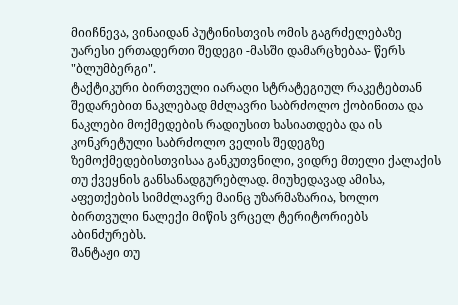მიიჩნევა, ვინაიდან პუტინისთვის ომის გაგრძელებაზე უარესი ერთადერთი შედეგი -მასში დამარცხებაა- წერს "ბლუმბერგი".
ტაქტიკური ბირთვული იარაღი სტრატეგიულ რაკეტებთან შედარებით ნაკლებად მძლავრი საბრძოლო ქობინითა და ნაკლები მოქმედების რადიუსით ხასიათდება და ის კონკრეტული საბრძოლო ველის შედეგზე ზემოქმედებისთვისაა განკუთვნილი, ვიდრე მთელი ქალაქის თუ ქვეყნის განსანადგურებლად. მიუხედავად ამისა, აფეთქების სიმძლავრე მაინც უზარმაზარია, ხოლო ბირთვული ნალექი მიწის ვრცელ ტერიტორიებს აბინძურებს.
შანტაჟი თუ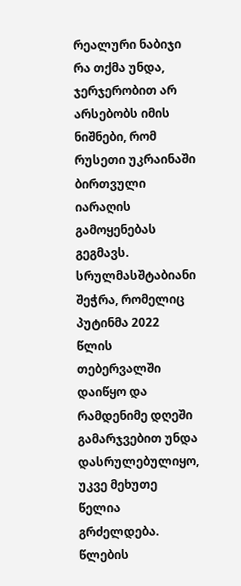რეალური ნაბიჯი
რა თქმა უნდა, ჯერჯერობით არ არსებობს იმის ნიშნები, რომ რუსეთი უკრაინაში ბირთვული იარაღის გამოყენებას გეგმავს. სრულმასშტაბიანი შეჭრა, რომელიც პუტინმა 2022 წლის თებერვალში დაიწყო და რამდენიმე დღეში გამარჯვებით უნდა დასრულებულიყო, უკვე მეხუთე წელია გრძელდება. წლების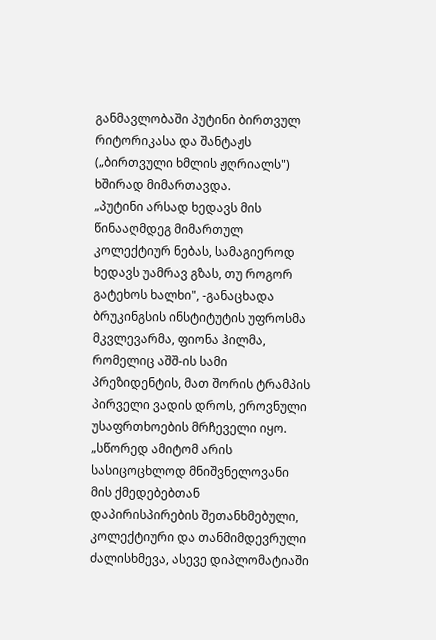განმავლობაში პუტინი ბირთვულ რიტორიკასა და შანტაჟს („ბირთვული ხმლის ჟღრიალს") ხშირად მიმართავდა.
„პუტინი არსად ხედავს მის წინააღმდეგ მიმართულ კოლექტიურ ნებას, სამაგიეროდ ხედავს უამრავ გზას, თუ როგორ გატეხოს ხალხი", -განაცხადა ბრუკინგსის ინსტიტუტის უფროსმა მკვლევარმა, ფიონა ჰილმა, რომელიც აშშ-ის სამი პრეზიდენტის, მათ შორის ტრამპის პირველი ვადის დროს, ეროვნული უსაფრთხოების მრჩეველი იყო.
„სწორედ ამიტომ არის სასიცოცხლოდ მნიშვნელოვანი მის ქმედებებთან დაპირისპირების შეთანხმებული, კოლექტიური და თანმიმდევრული ძალისხმევა, ასევე დიპლომატიაში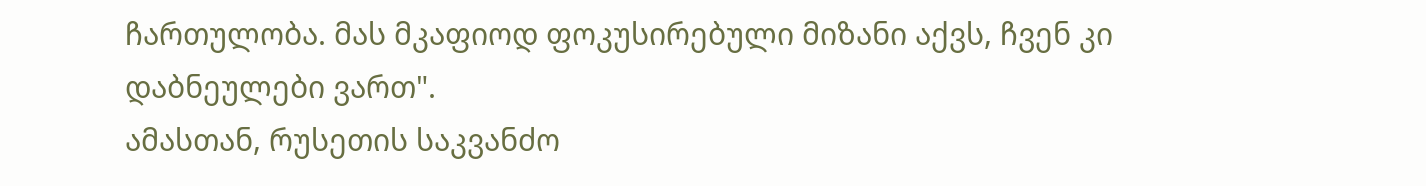ჩართულობა. მას მკაფიოდ ფოკუსირებული მიზანი აქვს, ჩვენ კი დაბნეულები ვართ".
ამასთან, რუსეთის საკვანძო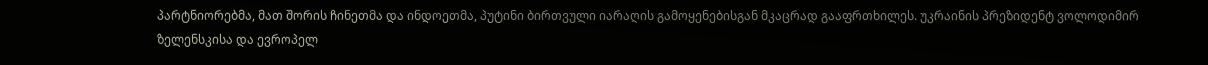პარტნიორებმა, მათ შორის ჩინეთმა და ინდოეთმა, პუტინი ბირთვული იარაღის გამოყენებისგან მკაცრად გააფრთხილეს. უკრაინის პრეზიდენტ ვოლოდიმირ ზელენსკისა და ევროპელ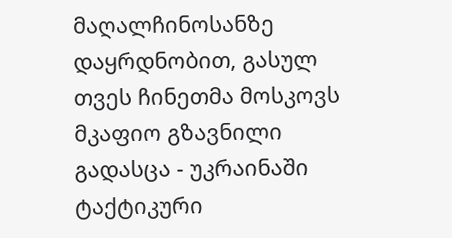მაღალჩინოსანზე დაყრდნობით, გასულ თვეს ჩინეთმა მოსკოვს მკაფიო გზავნილი გადასცა - უკრაინაში ტაქტიკური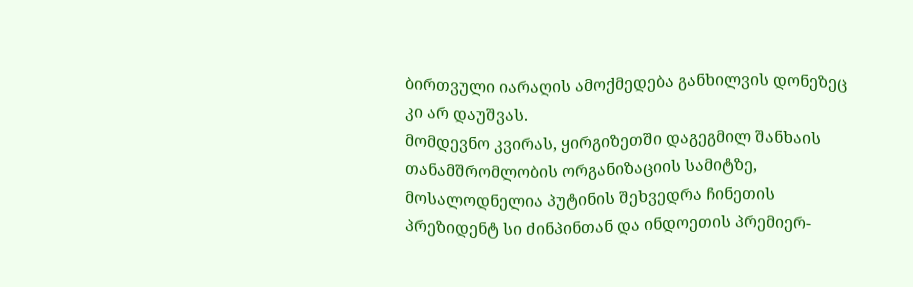ბირთვული იარაღის ამოქმედება განხილვის დონეზეც კი არ დაუშვას.
მომდევნო კვირას, ყირგიზეთში დაგეგმილ შანხაის თანამშრომლობის ორგანიზაციის სამიტზე, მოსალოდნელია პუტინის შეხვედრა ჩინეთის პრეზიდენტ სი ძინპინთან და ინდოეთის პრემიერ-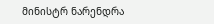მინისტრ ნარენდრა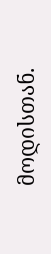მოდისთან.